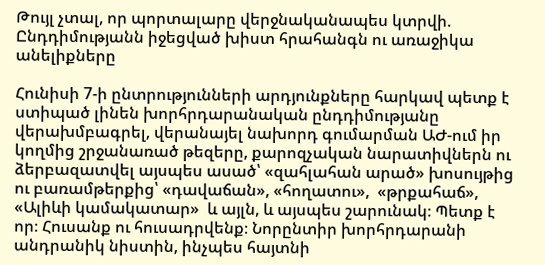Թույլ չտալ, որ պորտալարը վերջնականապես կտրվի. Ընդդիմությանն իջեցված խիստ հրահանգն ու առաջիկա անելիքները

Հունիսի 7-ի ընտրությունների արդյունքները հարկավ պետք է ստիպած լինեն խորհրդարանական ընդդիմությանը վերախմբագրել, վերանայել նախորդ գումարման ԱԺ-ում իր կողմից շրջանառած թեզերը, քարոզչական նարատիվներն ու ձերբազատվել այսպես ասած՝ «զահլահան արած» խոսույթից ու բառամթերքից՝ «դավաճան», «հողատու»,  «թրքահաճ», «Ալիևի կամակատար»  և այլն, և այսպես շարունակ։ Պետք է որ։ Հուսանք ու հուսադրվենք։ Նորընտիր խորհրդարանի անդրանիկ նիստին, ինչպես հայտնի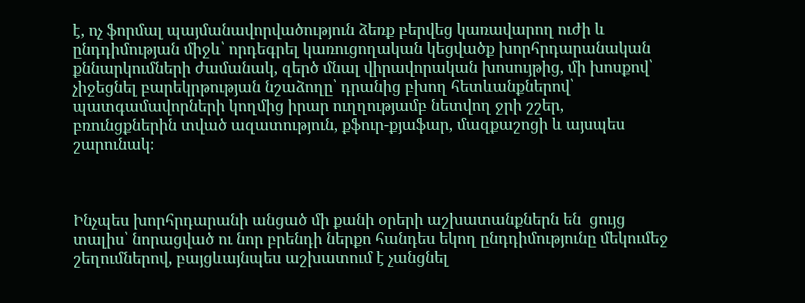է, ոչ ֆորմալ պայմանավորվածություն ձեռք բերվեց կառավարող ուժի և ընդդիմության միջև՝ որդեգրել կառուցողական կեցվածք խորհրդարանական քննարկումների ժամանակ, զերծ մնալ վիրավորական խոսույթից, մի խոսքով՝ չիջեցնել բարեկրթության նշաձողը՝ դրանից բխող հետևանքներով՝ պատգամավորների կողմից իրար ուղղությամբ նետվող ջրի շշեր, բռունցքներին տված ազատություն, քֆուր-քյաֆար, մազքաշոցի և այսպես շարունակ։



Ինչպես խորհրդարանի անցած մի քանի օրերի աշխատանքներն են  ցույց տալիս՝ նորացված ու նոր բրենդի ներքո հանդես եկող ընդդիմությունը մեկումեջ շեղումներով, բայցևայնպես աշխատում է չանցնել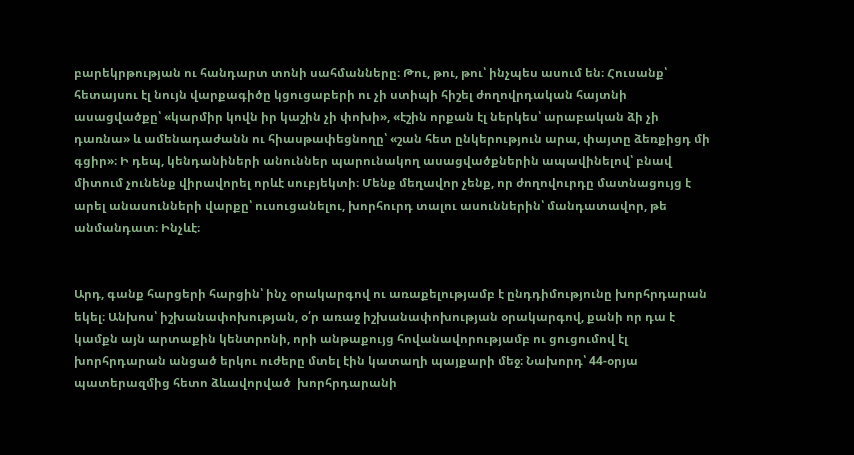բարեկրթության ու հանդարտ տոնի սահմանները։ Թու, թու, թու՝ ինչպես ասում են։ Հուսանք՝ հետայսու էլ նույն վարքագիծը կցուցաբերի ու չի ստիպի հիշել ժողովրդական հայտնի ասացվածքը՝ «կարմիր կովն իր կաշին չի փոխի», «էշին որքան էլ ներկես՝ արաբական ձի չի դառնա» և ամենադաժանն ու հիասթափեցնողը՝ «շան հետ ընկերություն արա, փայտը ձեռքիցդ մի գցիր»։ Ի դեպ, կենդանիների անուններ պարունակող ասացվածքներին ապավինելով՝ բնավ միտում չունենք վիրավորել որևէ սուբյեկտի։ Մենք մեղավոր չենք, որ ժողովուրդը մատնացույց է արել անասունների վարքը՝ ուսուցանելու, խորհուրդ տալու ասուններին՝ մանդատավոր, թե անմանդատ։ Ինչևէ։


Արդ, գանք հարցերի հարցին՝ ինչ օրակարգով ու առաքելությամբ է ընդդիմությունը խորհրդարան եկել։ Անխոս՝ իշխանափոխության, օ՛ր առաջ իշխանափոխության օրակարգով, քանի որ դա է կամքն այն արտաքին կենտրոնի, որի անթաքույց հովանավորությամբ ու ցուցումով էլ խորհրդարան անցած երկու ուժերը մտել էին կատաղի պայքարի մեջ։ Նախորդ՝ 44-օրյա պատերազմից հետո ձևավորված  խորհրդարանի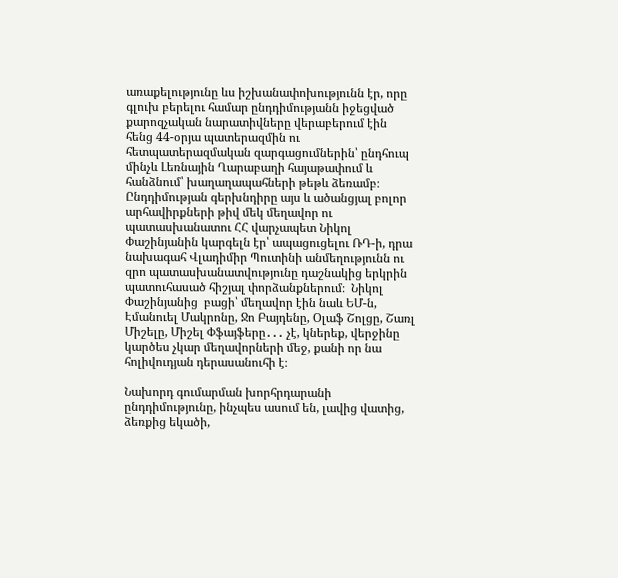առաքելությունը ևս իշխանափոխությունն էր, որը գլուխ բերելու համար ընդդիմությանն իջեցված քարոզչական նարատիվները վերաբերում էին հենց 44-օրյա պատերազմին ու հետպատերազմական զարգացումներին՝ ընդհուպ մինչև Լեռնային Ղարաբաղի հայաթափում և հանձնում՝ խաղաղապահների թեթև ձեռամբ։ Ընդդիմության գերխնդիրը այս և ածանցյալ բոլոր արհավիրքների թիվ մեկ մեղավոր ու պատասխանատու ՀՀ վարչապետ Նիկոլ Փաշինյանին կարգելն էր՝ ապացուցելու ՌԴ-ի, դրա նախագահ Վլադիմիր Պուտինի անմեղությունն ու զրո պատասխանատվությունը դաշնակից երկրին պատուհասած հիշյալ փորձանքներում։  Նիկոլ Փաշինյանից  բացի՝ մեղավոր էին նաև ԵՄ-ն,  Էմանուել Մակրոնը, Ջո Բայդենը, Օլաֆ Շոլցը, Շառլ Միշելը, Միշել Փֆայֆերը․․․ չէ, կներեք, վերջինը կարծես չկար մեղավորների մեջ, քանի որ նա հոլիվուդյան դերասանուհի է։

Նախորդ գումարման խորհրդարանի ընդդիմությունը, ինչպես ասում են, լավից վատից, ձեռքից եկածի,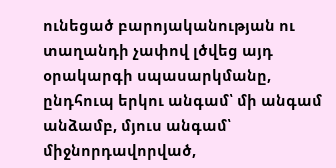ունեցած բարոյականության ու տաղանդի չափով լծվեց այդ օրակարգի սպասարկմանը, ընդհուպ երկու անգամ՝ մի անգամ անձամբ, մյուս անգամ՝ միջնորդավորված,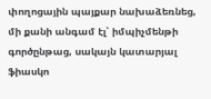փողոցային պայքար նախաձեռնեց, մի քանի անգամ էլ՝ իմպիչմենթի գործընթաց, սակայն կատարյալ ֆիասկո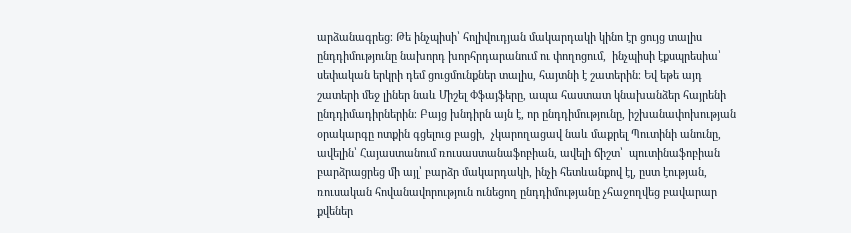արձանագրեց։ Թե ինչպիսի՝ հոլիվուդյան մակարդակի կինո էր ցույց տալիս ընդդիմությունը նախորդ խորհրդարանում ու փողոցում,  ինչպիսի էքսպրեսիա՝ սեփական երկրի դեմ ցուցմունքներ տալիս, հայտնի է շատերին։ Եվ եթե այդ շատերի մեջ լիներ նաև Միշել Փֆայֆերը, ապա հաստատ կնախանձեր հայրենի ընդդիմադիրներին։ Բայց խնդիրն այն է, որ ընդդիմությունը, իշխանափոխության օրակարգը ոտքին գցելուց բացի,  չկարողացավ նաև մաքրել Պուտինի անունը, ավելին՝ Հայաստանում ռուսաստանաֆոբիան, ավելի ճիշտ՝  պուտինաֆոբիան բարձրացրեց մի այլ՝ բարձր մակարդակի, ինչի հետևանքով էլ, ըստ էության, ռուսական հովանավորություն ունեցող ընդդիմությանը չհաջողվեց բավարար քվեներ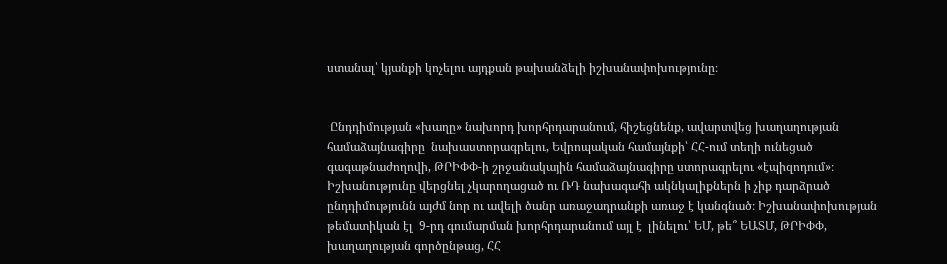ստանալ՝ կյանքի կոչելու այդքան թախանձելի իշխանափոխությունը։


 Ընդդիմության «խաղը» նախորդ խորհրդարանում, հիշեցնենք, ավարտվեց խաղաղության համաձայնագիրը  նախաստորագրելու, Եվրոպական համայնքի՝ ՀՀ-ում տեղի ունեցած գագաթնաժողովի, ԹՐԻՓՓ-ի շրջանակային համաձայնագիրը ստորագրելու «էպիզոդում»։ Իշխանությունը վերցնել չկարողացած ու ՌԴ նախագահի ակնկալիքներն ի չիք դարձրած ընդդիմությունն այժմ նոր ու ավելի ծանր առաջադրանքի առաջ է կանգնած։ Իշխանափոխության թեմատիկան էլ  9-րդ գումարման խորհրդարանում այլ է  լինելու՝ ԵՄ, թե՞ ԵԱՏՄ, ԹՐԻՓՓ, խաղաղության գործընթաց, ՀՀ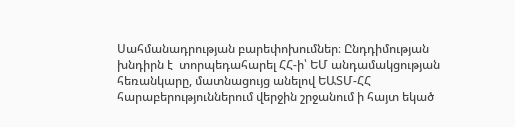Սահմանադրության բարեփոխումներ։ Ընդդիմության խնդիրն է  տորպեդահարել ՀՀ-ի՝ ԵՄ անդամակցության հեռանկարը, մատնացույց անելով ԵԱՏՄ-ՀՀ հարաբերություններում վերջին շրջանում ի հայտ եկած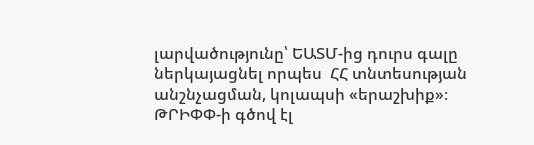լարվածությունը՝ ԵԱՏՄ-ից դուրս գալը ներկայացնել որպես  ՀՀ տնտեսության անշնչացման, կոլապսի «երաշխիք»։ ԹՐԻՓՓ-ի գծով էլ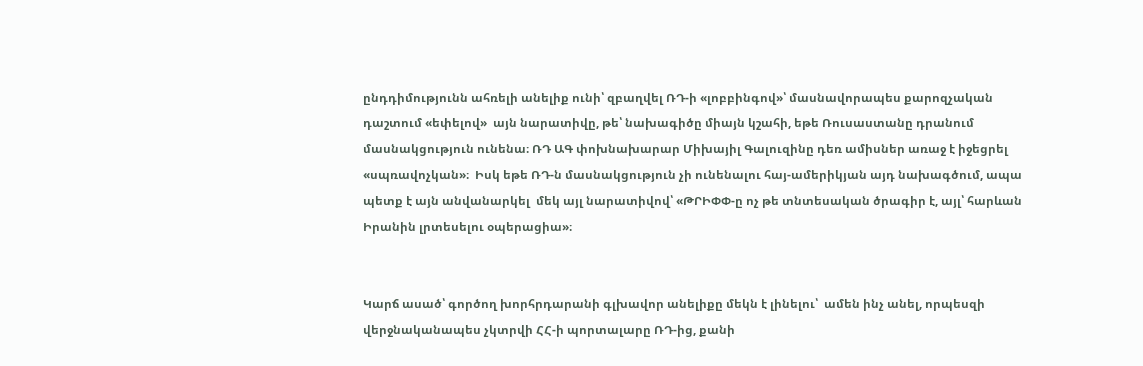ընդդիմությունն ահռելի անելիք ունի՝ զբաղվել ՌԴ-ի «լոբբինգով»՝ մասնավորապես քարոզչական դաշտում «եփելով»  այն նարատիվը, թե՝ նախագիծը միայն կշահի, եթե Ռուսաստանը դրանում մասնակցություն ունենա։ ՌԴ ԱԳ փոխնախարար Միխայիլ Գալուզինը դեռ ամիսներ առաջ է իջեցրել «սպռավոչկան»։  Իսկ եթե ՌԴ-ն մասնակցություն չի ունենալու հայ-ամերիկյան այդ նախագծում, ապա պետք է այն անվանարկել  մեկ այլ նարատիվով՝ «ԹՐԻՓՓ-ը ոչ թե տնտեսական ծրագիր է, այլ՝ հարևան Իրանին լրտեսելու օպերացիա»։


Կարճ ասած՝ գործող խորհրդարանի գլխավոր անելիքը մեկն է լինելու՝  ամեն ինչ անել, որպեսզի վերջնականապես չկտրվի ՀՀ-ի պորտալարը ՌԴ-ից, քանի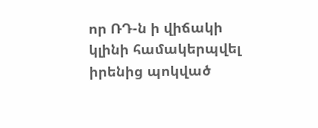որ ՌԴ-ն ի վիճակի կլինի համակերպվել իրենից պոկված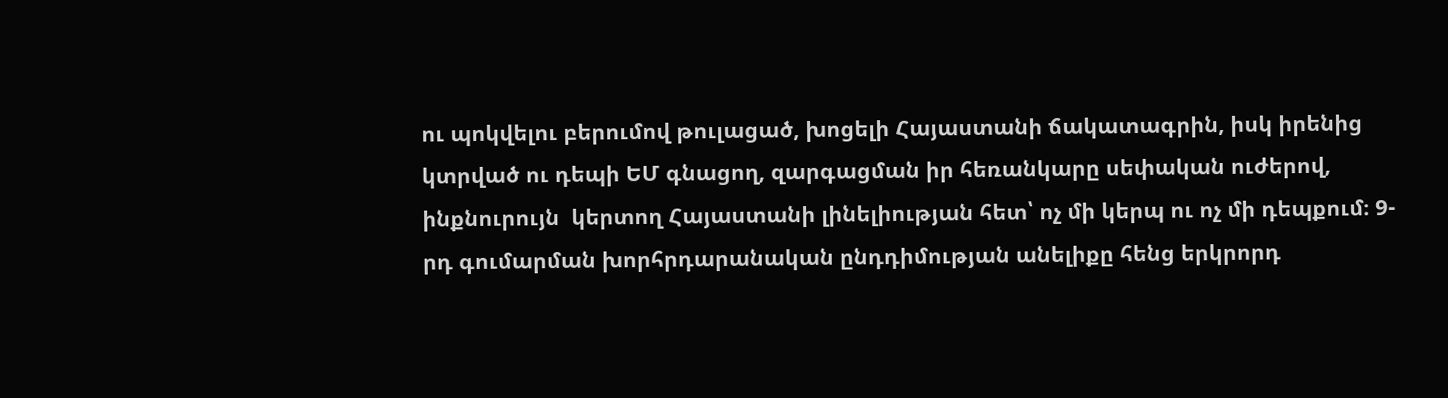ու պոկվելու բերումով թուլացած, խոցելի Հայաստանի ճակատագրին, իսկ իրենից կտրված ու դեպի ԵՄ գնացող, զարգացման իր հեռանկարը սեփական ուժերով, ինքնուրույն  կերտող Հայաստանի լինելիության հետ՝ ոչ մի կերպ ու ոչ մի դեպքում։ 9-րդ գումարման խորհրդարանական ընդդիմության անելիքը հենց երկրորդ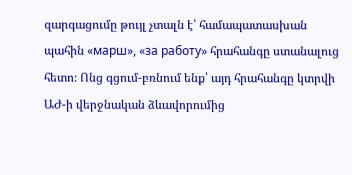զարգացումը թույլ չտալն է՝ համապատասխան պահին «марш», «за работу» հրահանգը ստանալուց հետո։ Ոնց գցում-բռնում ենք՝ այդ հրահանգը կտրվի ԱԺ-ի վերջնական ձևավորումից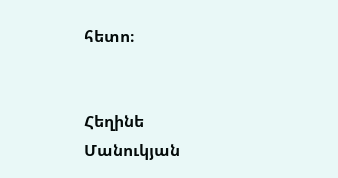հետո։


Հեղինե Մանուկյան